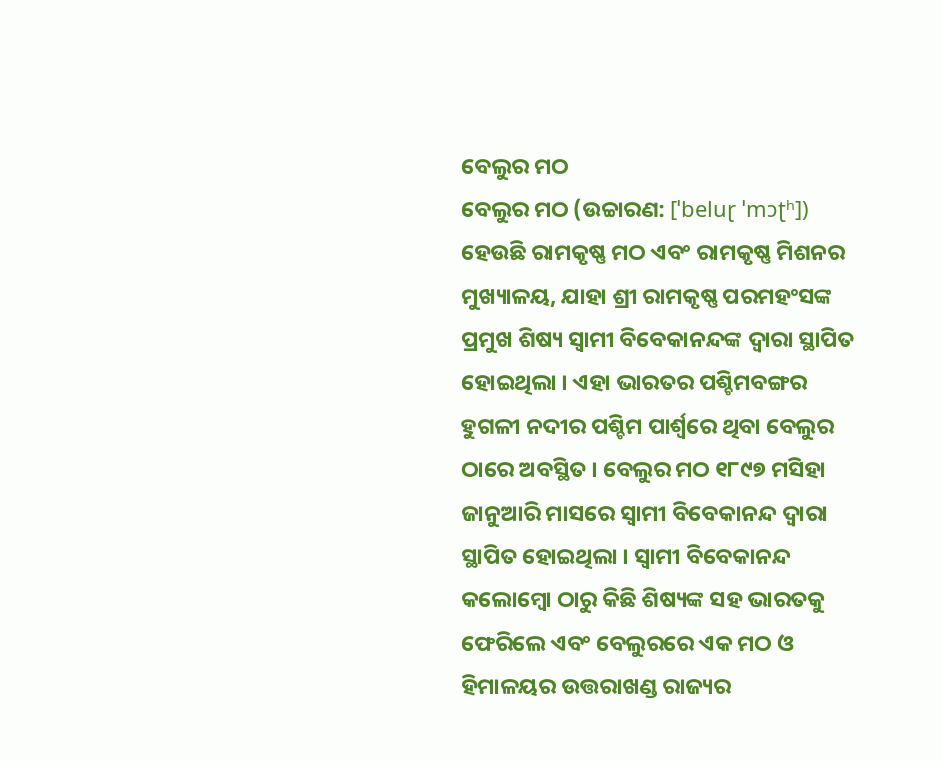ବେଲୁର ମଠ
ବେଲୁର ମଠ (ଉଚ୍ଚାରଣ: [ˈbeluɽ ˈmɔʈʰ]) ହେଉଛି ରାମକୃଷ୍ଣ ମଠ ଏବଂ ରାମକୃଷ୍ଣ ମିଶନର ମୁଖ୍ୟାଳୟ, ଯାହା ଶ୍ରୀ ରାମକୃଷ୍ଣ ପରମହଂସଙ୍କ ପ୍ରମୁଖ ଶିଷ୍ୟ ସ୍ଵାମୀ ବିବେକାନନ୍ଦଙ୍କ ଦ୍ୱାରା ସ୍ଥାପିତ ହୋଇଥିଲା । ଏହା ଭାରତର ପଶ୍ଚିମବଙ୍ଗର ହୁଗଳୀ ନଦୀର ପଶ୍ଚିମ ପାର୍ଶ୍ୱରେ ଥିବା ବେଲୁର ଠାରେ ଅବସ୍ଥିତ । ବେଲୁର ମଠ ୧୮୯୭ ମସିହା ଜାନୁଆରି ମାସରେ ସ୍ଵାମୀ ବିବେକାନନ୍ଦ ଦ୍ୱାରା ସ୍ଥାପିତ ହୋଇଥିଲା । ସ୍ଵାମୀ ବିବେକାନନ୍ଦ କଲୋମ୍ବୋ ଠାରୁ କିଛି ଶିଷ୍ୟଙ୍କ ସହ ଭାରତକୁ ଫେରିଲେ ଏବଂ ବେଲୁରରେ ଏକ ମଠ ଓ ହିମାଳୟର ଉତ୍ତରାଖଣ୍ଡ ରାଜ୍ୟର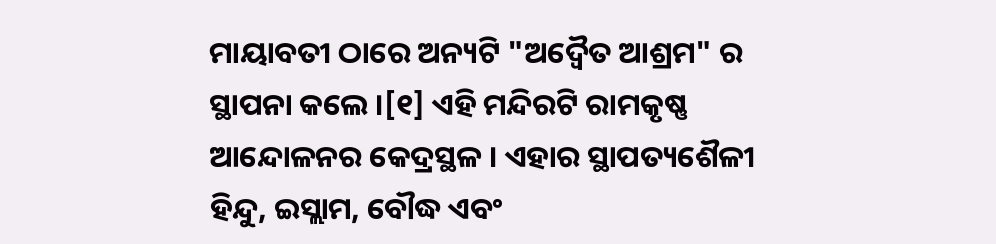ମାୟାବତୀ ଠାରେ ଅନ୍ୟଟି "ଅଦ୍ୱୈତ ଆଶ୍ରମ" ର ସ୍ଥାପନା କଲେ ।[୧] ଏହି ମନ୍ଦିରଟି ରାମକୃଷ୍ଣ ଆନ୍ଦୋଳନର କେଦ୍ରସ୍ଥଳ । ଏହାର ସ୍ଥାପତ୍ୟଶୈଳୀ ହିନ୍ଦୁ, ଇସ୍ଲାମ, ବୌଦ୍ଧ ଏବଂ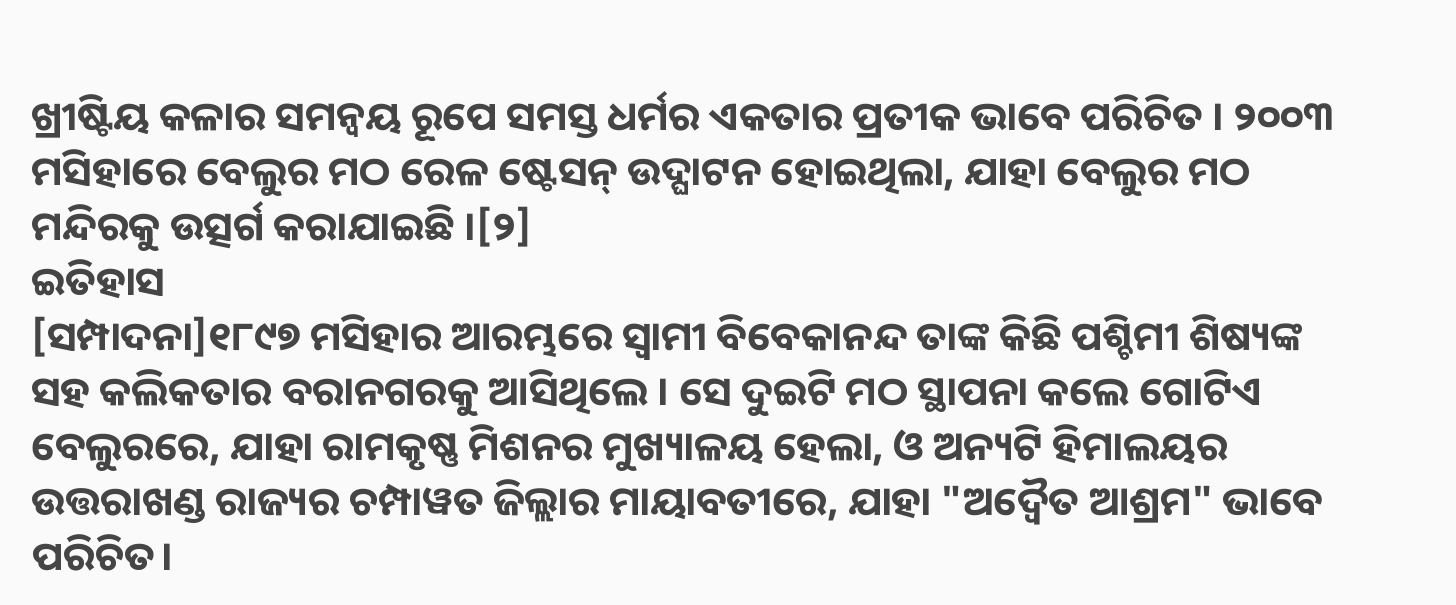ଖ୍ରୀଷ୍ଟିୟ କଳାର ସମନ୍ୱୟ ରୂପେ ସମସ୍ତ ଧର୍ମର ଏକତାର ପ୍ରତୀକ ଭାବେ ପରିଚିତ । ୨୦୦୩ ମସିହାରେ ବେଲୁର ମଠ ରେଳ ଷ୍ଟେସନ୍ ଉଦ୍ଘାଟନ ହୋଇଥିଲା, ଯାହା ବେଲୁର ମଠ ମନ୍ଦିରକୁ ଉତ୍ସର୍ଗ କରାଯାଇଛି ।[୨]
ଇତିହାସ
[ସମ୍ପାଦନା]୧୮୯୭ ମସିହାର ଆରମ୍ଭରେ ସ୍ଵାମୀ ବିବେକାନନ୍ଦ ତାଙ୍କ କିଛି ପଶ୍ଚିମୀ ଶିଷ୍ୟଙ୍କ ସହ କଲିକତାର ବରାନଗରକୁ ଆସିଥିଲେ । ସେ ଦୁଇଟି ମଠ ସ୍ଥାପନା କଲେ ଗୋଟିଏ ବେଲୁରରେ, ଯାହା ରାମକୃଷ୍ଣ ମିଶନର ମୁଖ୍ୟାଳୟ ହେଲା, ଓ ଅନ୍ୟଟି ହିମାଲୟର ଉତ୍ତରାଖଣ୍ଡ ରାଜ୍ୟର ଚମ୍ପାୱତ ଜିଲ୍ଲାର ମାୟାବତୀରେ, ଯାହା "ଅଦ୍ୱୈତ ଆଶ୍ରମ" ଭାବେ ପରିଚିତ।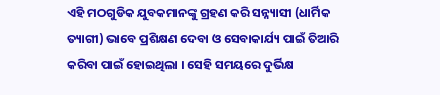ଏହି ମଠଗୁଡିକ ଯୁବକମାନଙ୍କୁ ଗ୍ରହଣ କରି ସନ୍ନ୍ୟାସୀ (ଧାର୍ମିକ ତ୍ୟାଗୀ) ଭାବେ ପ୍ରଶିକ୍ଷଣ ଦେବା ଓ ସେବାକାର୍ଯ୍ୟ ପାଇଁ ତିଆରି କରିବା ପାଇଁ ହୋଇଥିଲା । ସେହି ସମୟରେ ଦୁର୍ଭିକ୍ଷ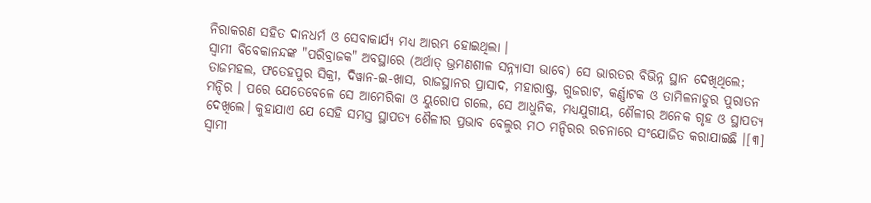ନିରାକରଣ ସହିତ ଦାନଧର୍ମ ଓ ସେବାକାର୍ଯ୍ୟ ମଧ୍ୟ ଆରମ୍ଭ ହୋଇଥିଲା ।
ସ୍ଵାମୀ ବିବେକାନନ୍ଦଙ୍କ "ପରିବ୍ରାଜକ" ଅବସ୍ଥାରେ (ଅର୍ଥାତ୍ ଭ୍ରମଣଶୀଳ ସନ୍ନ୍ୟାସୀ ଭାବେ) ସେ ଭାରତର ବିଭିନ୍ନ ସ୍ଥାନ ଦେଖିଥିଲେ; ତାଜମହଲ, ଫତେହପୁର ସିକ୍ରୀ, ଦିୱାନ-ଇ-ଖାସ, ରାଜସ୍ଥାନର ପ୍ରାସାଦ, ମହାରାଷ୍ଟ୍ର, ଗୁଜରାଟ, କର୍ଣ୍ଣାଟକ ଓ ତାମିଳନାଡୁର ପୁରାତନ ମନ୍ଦିର । ପରେ ଯେତେବେଳେ ସେ ଆମେରିକା ଓ ୟୁରୋପ ଗଲେ, ସେ ଆଧୁନିକ, ମଧ୍ୟଯୁଗୀୟ, ଶୈଳୀର ଅନେକ ଗୃହ ଓ ସ୍ଥାପତ୍ୟ ଦେଖିଲେ। କୁହାଯାଏ ଯେ ସେହି ସମସ୍ତ ସ୍ଥାପତ୍ୟ ଶୈଳୀର ପ୍ରଭାବ ବେଲୁର ମଠ ମନ୍ଦିରର ରଚନାରେ ସଂଯୋଜିତ କରାଯାଇଛି ।[୩]
ସ୍ଵାମୀ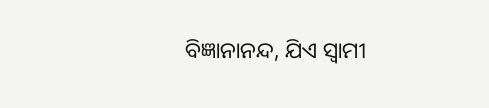ବିଜ୍ଞାନାନନ୍ଦ, ଯିଏ ସ୍ଵାମୀ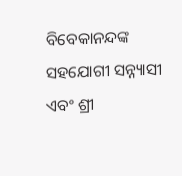ବିବେକାନନ୍ଦଙ୍କ ସହଯୋଗୀ ସନ୍ନ୍ୟାସୀ ଏବଂ ଶ୍ରୀ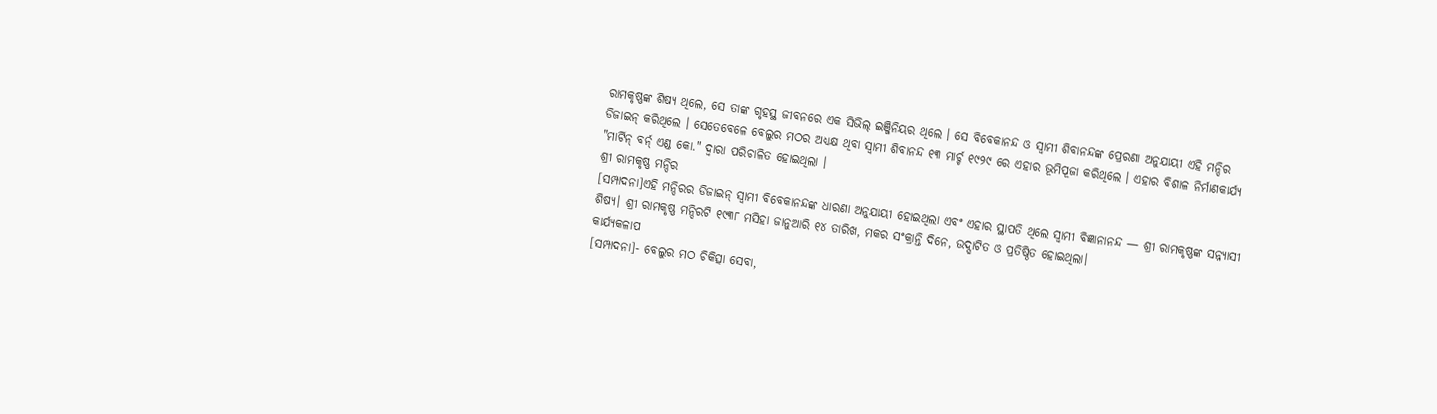ରାମକୃଷ୍ଣଙ୍କ ଶିଷ୍ୟ ଥିଲେ, ସେ ତାଙ୍କ ଗୃହସ୍ଥ ଜୀବନରେ ଏକ ସିଭିଲ୍ ଇଞ୍ଜିନିୟର ଥିଲେ । ସେ ବିବେକାନନ୍ଦ ଓ ସ୍ଵାମୀ ଶିବାନନ୍ଦଙ୍କ ପ୍ରେରଣା ଅନୁଯାୟୀ ଏହି ମନ୍ଦିର ଡିଜାଇନ୍ କରିଥିଲେ । ସେତେବେଳେ ବେଲୁର ମଠର ଅଧ୍ୟକ୍ଷ ଥିବା ସ୍ଵାମୀ ଶିବାନନ୍ଦ ୧୩ ମାର୍ଚ୍ଚ ୧୯୨୯ ରେ ଏହାର ଭୂମିପୂଜା କରିଥିଲେ । ଏହାର ବିଶାଳ ନିର୍ମାଣକାର୍ଯ୍ୟ "ମାର୍ଟିନ୍ ବର୍ନ୍ ଏଣ୍ଡ କୋ." ଦ୍ୱାରା ପରିଚାଳିତ ହୋଇଥିଲା ।
ଶ୍ରୀ ରାମକୃଷ୍ଣ ମନ୍ଦିର
[ସମ୍ପାଦନା]ଏହି ମନ୍ଦିରର ଡିଜାଇନ୍ ସ୍ଵାମୀ ବିବେକାନନ୍ଦଙ୍କ ଧାରଣା ଅନୁଯାୟୀ ହୋଇଥିଲା ଏବଂ ଏହାର ସ୍ଥାପତି ଥିଲେ ସ୍ଵାମୀ ବିଜ୍ଞାନାନନ୍ଦ — ଶ୍ରୀ ରାମକୃଷ୍ଣଙ୍କ ସନ୍ନ୍ୟାସୀ ଶିଷ୍ୟ। ଶ୍ରୀ ରାମକୃଷ୍ଣ ମନ୍ଦିରଟି ୧୯୩୮ ମସିହା ଜାନୁଆରି ୧୪ ତାରିଖ, ମକର ସଂକ୍ରାନ୍ତି ଦିନେ, ଉଦ୍ଘାଟିତ ଓ ପ୍ରତିଷ୍ଠିତ ହୋଇଥିଲା।
କାର୍ଯ୍ୟକଳାପ
[ସମ୍ପାଦନା]- ବେଲୁର ମଠ ଚିକିତ୍ସା ସେବା,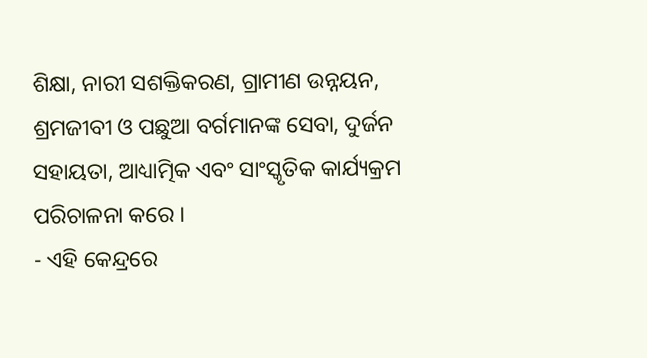ଶିକ୍ଷା, ନାରୀ ସଶକ୍ତିକରଣ, ଗ୍ରାମୀଣ ଉନ୍ନୟନ, ଶ୍ରମଜୀବୀ ଓ ପଛୁଆ ବର୍ଗମାନଙ୍କ ସେବା, ଦୁର୍ଜନ ସହାୟତା, ଆଧ୍ୟାତ୍ମିକ ଏବଂ ସାଂସ୍କୃତିକ କାର୍ଯ୍ୟକ୍ରମ ପରିଚାଳନା କରେ ।
- ଏହି କେନ୍ଦ୍ରରେ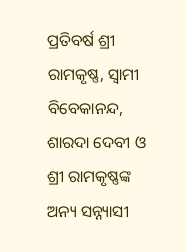ପ୍ରତିବର୍ଷ ଶ୍ରୀ ରାମକୃଷ୍ଣ, ସ୍ଵାମୀ ବିବେକାନନ୍ଦ, ଶାରଦା ଦେବୀ ଓ ଶ୍ରୀ ରାମକୃଷ୍ଣଙ୍କ ଅନ୍ୟ ସନ୍ନ୍ୟାସୀ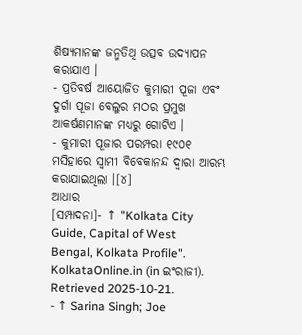ଶିଷ୍ୟମାନଙ୍କ ଜନ୍ମତିଥି ଉତ୍ସବ ଉଦ୍ୟାପନ କରାଯାଏ ।
- ପ୍ରତିବର୍ଷ ଆୟୋଜିତ କୁମାରୀ ପୂଜା ଏବଂ ଦୁର୍ଗା ପୂଜା ବେଲୁର ମଠର ପ୍ରମୁଖ ଆକର୍ଷଣମାନଙ୍କ ମଧ୍ୟରୁ ଗୋଟିଏ ।
- କୁମାରୀ ପୂଜାର ପରମ୍ପରା ୧୯୦୧ ମସିହାରେ ସ୍ଵାମୀ ବିବେକାନନ୍ଦ ଦ୍ୱାରା ଆରମ୍ଭ କରାଯାଇଥିଲା ।[୪]
ଆଧାର
[ସମ୍ପାଦନା]- ↑ "Kolkata City Guide, Capital of West Bengal, Kolkata Profile". KolkataOnline.in (in ଇଂରାଜୀ). Retrieved 2025-10-21.
- ↑ Sarina Singh; Joe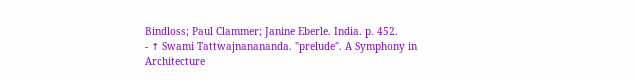Bindloss; Paul Clammer; Janine Eberle. India. p. 452.
- ↑ Swami Tattwajnanananda. "prelude". A Symphony in Architecture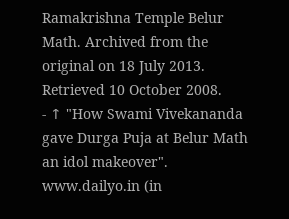Ramakrishna Temple Belur Math. Archived from the original on 18 July 2013. Retrieved 10 October 2008.
- ↑ "How Swami Vivekananda gave Durga Puja at Belur Math an idol makeover". www.dailyo.in (in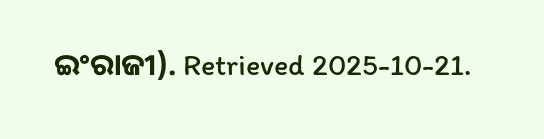ଇଂରାଜୀ). Retrieved 2025-10-21.